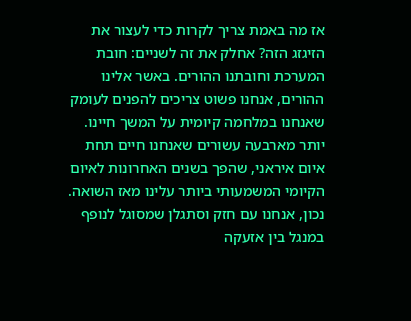אז מה באמת צריך לקרות כדי לעצור את הזיגזג הזה? אחלק את זה לשניים: חובת המערכת וחובתנו ההורים. באשר אלינו ההורים, אנחנו פשוט צריכים להפנים לעומק שאנחנו במלחמה קיומית על המשך חיינו. יותר מארבעה עשורים שאנחנו חיים תחת איום איראני, שהפך בשנים האחרונות לאיום הקיומי המשמעותי ביותר עלינו מאז השואה. נכון, אנחנו עם חזק וסתגלן שמסוגל לנופף במנגל בין אזעקה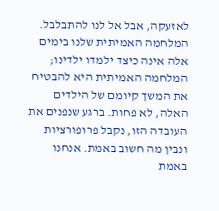לאזעקה, אבל אל לנו להתבלבל.
המלחמה האמיתית שלנו בימים אלה אינה כיצד ילמדו ילדינו; המלחמה האמיתית היא להבטיח את המשך קיומם של הילדים האלה, לא פחות. ברגע שנפנים את העובדה הזו, נקבל פרופורציות ונבין מה חשוב באמת. אנחנו באמת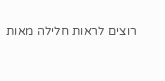רוצים לראות חלילה מאות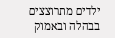ילדים מתרוצצים בבהלה ובאמוק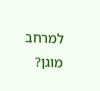למרחב מוגן?